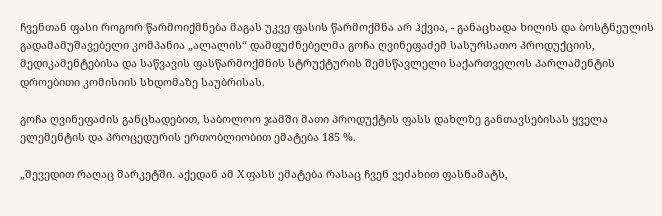ჩვენთან ფასი როგორ წარმოიქმნება მაგას უკვე ფასის წარმოქმნა არ ჰქვია, - განაცხადა ხილის და ბოსტნეულის გადამამუშავებელი კომპანია „ალალის“ დამფუძნებელმა გოჩა ღვინეფაძემ სასურსათო პროდუქციის, მედიკამენტებისა და საწვავის ფასწარმოქმნის სტრუქტურის შემსწავლელი საქართველოს პარლამენტის დროებითი კომისიის სხდომაზე საუბრისას.

გოჩა ღვინეფაძის განცხადებით, საბოლოო ჯამში მათი პროდუქტის ფასს დახლზე განთავსებისას ყველა ელემენტის და პროცედურის ერთობლიობით ემატება 185 %.

„შევედით რაღაც მარკეტში. აქედან ამ X ფასს ემატება რასაც ჩვენ ვეძახით ფასნამატს,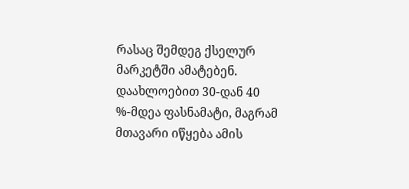რასაც შემდეგ ქსელურ მარკეტში ამატებენ. დაახლოებით 30-დან 40 %-მდეა ფასნამატი, მაგრამ მთავარი იწყება ამის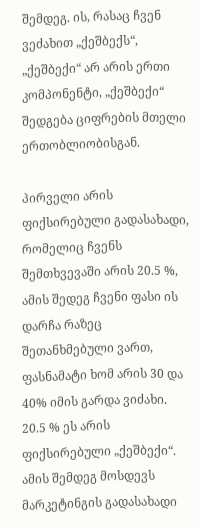შემდეგ. ის, რასაც ჩვენ ვეძახით „ქეშბექს“, „ქეშბექი“ არ არის ერთი კომპონენტი, „ქეშბექი“ შედგება ციფრების მთელი ერთობლიობისგან.

პირველი არის ფიქსირებული გადასახადი, რომელიც ჩვენს შემთხვევაში არის 20.5 %, ამის შედეგ ჩვენი ფასი ის დარჩა რაზეც შეთანხმებული ვართ, ფასნამატი ხომ არის 30 და 40% იმის გარდა ვიძახი. 20.5 % ეს არის ფიქსირებული „ქეშბექი“. ამის შემდეგ მოსდევს მარკეტინგის გადასახადი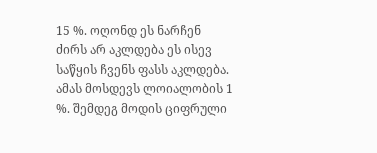15 %. ოღონდ ეს ნარჩენ ძირს არ აკლდება ეს ისევ საწყის ჩვენს ფასს აკლდება. ამას მოსდევს ლოიალობის 1 %. შემდეგ მოდის ციფრული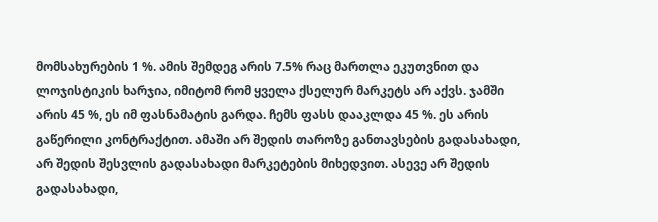მომსახურების 1 %. ამის შემდეგ არის 7.5% რაც მართლა ეკუთვნით და ლოჯისტიკის ხარჯია, იმიტომ რომ ყველა ქსელურ მარკეტს არ აქვს. ჯამში არის 45 %, ეს იმ ფასნამატის გარდა. ჩემს ფასს დააკლდა 45 %. ეს არის გაწერილი კონტრაქტით. ამაში არ შედის თაროზე განთავსების გადასახადი, არ შედის შესვლის გადასახადი მარკეტების მიხედვით. ასევე არ შედის გადასახადი,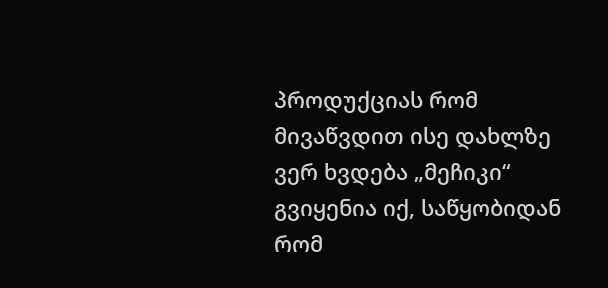პროდუქციას რომ მივაწვდით ისე დახლზე ვერ ხვდება „მეჩიკი“ გვიყენია იქ, საწყობიდან რომ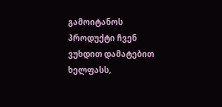გამოიტანოს პროდუქტი ჩვენ ვუხდით დამატებით ხელფასს,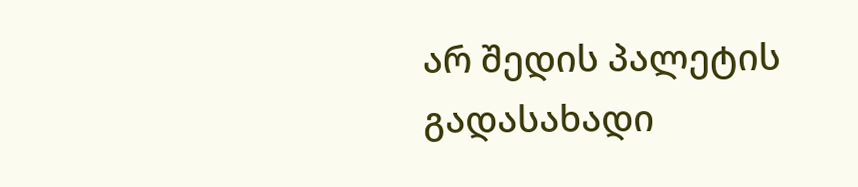არ შედის პალეტის გადასახადი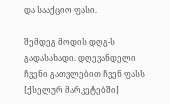და სააქციო ფასი.

შემდეგ მოდის დღგ-ს გადასახადი. დღევანდელი ჩვენი გათვლებით ჩვენ ფასს [ქსელურ მარკეტებში]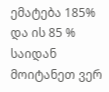ემატება 185% და ის 85 % საიდან მოიტანეთ ვერ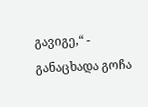გავიგე,“ - განაცხადა გოჩა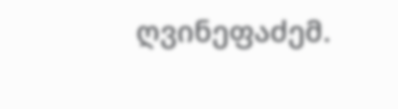ღვინეფაძემ.